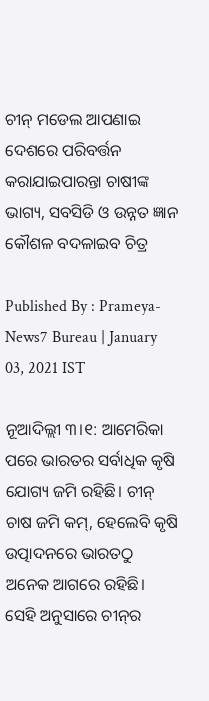ଚୀନ୍ ମଡେଲ ଆପଣାଇ ଦେଶରେ ପରିବର୍ତ୍ତନ କରାଯାଇପାରନ୍ତା ଚାଷୀଙ୍କ ଭାଗ୍ୟ, ସବସିଡି ଓ ଉନ୍ନତ ଜ୍ଞାନ କୌଶଳ ବଦଳାଇବ ଚିତ୍ର

Published By : Prameya-News7 Bureau | January 03, 2021 IST

ନୂଆଦିଲ୍ଲୀ ୩।୧: ଆମେରିକା ପରେ ଭାରତର ସର୍ବାଧିକ କୃଷି ଯୋଗ୍ୟ ଜମି ରହିଛି। ଚୀନ୍‌ ଚାଷ ଜମି କମ୍‌, ହେଲେବି କୃଷି ଉତ୍ପାଦନରେ ଭାରତଠୁ ଅନେକ ଆଗରେ ରହିଛି। ସେହି ଅନୁସାରେ ଚୀନ୍‌ର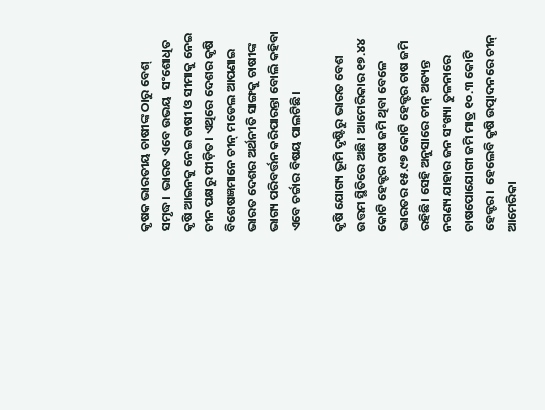କୃଷକ ଭାରତୀୟ ଚାଷୀଙ୍କ ଠାରୁ ବେଶ୍ ସମୃଦ୍ଧ।  ଭାରତ ଏବେ ଉଭୟ  ସଂଶୋଧିତ କୃଷି ଆଇନକୁ ନେଇ ଚାଷୀ ଓ ସୀମାକୁ ନେଇ ଚୀନ ପକ୍ଷରୁ ପୀଡ଼ିତ। ଏଥିରେ ଦେଶର କୃଷି ବିଶେଷଜ୍ଞମାନେ ଚୀନ୍‌ ମଡେଲ ଆପଣାଇ ଭାରତ ଦେଶର ଅର୍ଥନୀତି ସାଙ୍ଗକୁ ଚାଷୀଙ୍କ ଭାଗ୍ୟ ପରିବର୍ତ୍ତନ କରିପାରନ୍ତା ବୋଲି କହିବା ଏବେ ଚର୍ଚ୍ଚାର ବିଷୟ ପାଲଟିଛି।

କୃଷି ଯୋଗ୍ୟ ଭୂମି ଦୃଷ୍ଟିରୁ ଭାରତ ବେଶ ଉତ୍ତମ ସ୍ଥିତିରେ ଅଛି। ଆମେରିକାର ୧୭.୪୪ କୋଟି ହେକ୍ଟର ଚାଷ ଜମି ଥିବା ବେଳେ ଭାରତର ୧୫.୯୭ କୋଟି ହେକ୍ଟର ଚାଷ ଜମି ରହିଛି। ସେହି ଅନୁସାରେ ଚୀନ୍‌ ଅତ୍ୟନ୍ତ ନଗଣ୍ୟ ଯାହାର ଜନ ସଂଖ୍ୟା ତୁଳନାରେ ଚାଷପୋଯୋଗୀ ଜମି ମାତ୍ର ୧୦.୩ କୋଟି ହେକ୍ଟର।  ହେଲେବି କୃଷି ଉତ୍ପାଦନରେ ଚୀନ୍‌ ଆମେରିକା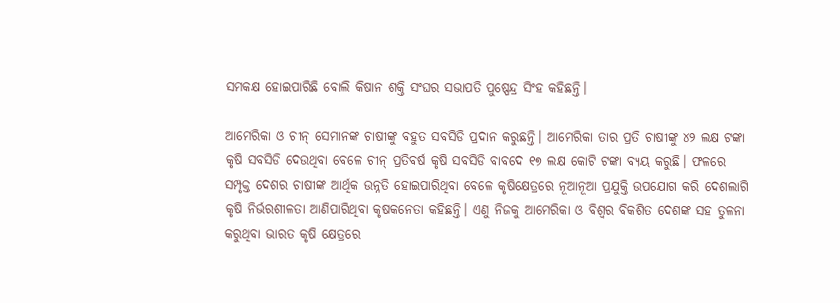ସମକକ୍ଷ ହୋଇପାରିଛି ବୋଲି କିଷାନ ଶକ୍ତି ସଂଘର ସଭାପତି ପୁଷ୍ପେନ୍ଦ୍ର ସିଂହ କହିଛନ୍ତି।

ଆମେରିକା ଓ ଚୀନ୍‌ ସେମାନଙ୍କ ଚାଷୀଙ୍କୁ ବହୁତ ସବସିଡି ପ୍ରଦାନ କରୁଛନ୍ତି। ଆମେରିକା ତାର ପ୍ରତି ଚାଷୀଙ୍କୁ ୪୨ ଲକ୍ଷ ଟଙ୍କା କୃଷି ସବସିଡି ଦେଉଥିବା ବେଳେ ଚୀନ୍‌ ପ୍ରତିବର୍ଷ କୃଷି ସବସିଡି ବାବଦେ ୧୭ ଲକ୍ଷ କୋଟି ଟଙ୍କା ବ୍ୟୟ କରୁଛି। ଫଳରେ ସମ୍ପୃକ୍ତ ଦେଶର ଚାଷୀଙ୍କ ଆର୍ଥିକ ଉନ୍ନତି ହୋଇପାରିଥିବା ବେଳେ କୃଷିକ୍ଷେତ୍ରରେ ନୂଆନୂଆ ପ୍ରଯୁକ୍ତି ଉପଯୋଗ କରି ଦେଶଲାଗି କୃଷି ନିର୍ଭରଶୀଳତା ଆଣିପାରିଥିବା କୃଷକନେତା କହିଛନ୍ତି। ଏଣୁ ନିଜକୁ ଆମେରିକା ଓ ବିଶ୍ୱର ବିକଶିତ ଦେଶଙ୍କ ସହ ତୁଳନା କରୁଥିବା ଭାରତ କୃଷି କ୍ଷେତ୍ରରେ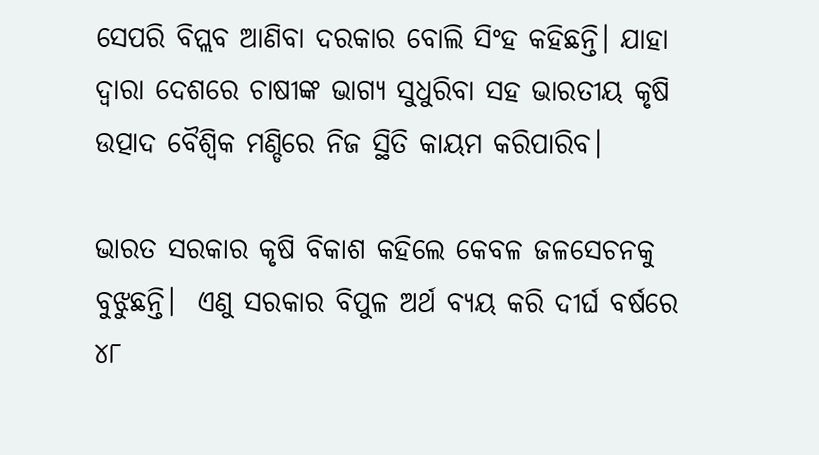ସେପରି ବିପ୍ଲବ ଆଣିବା ଦରକାର ବୋଲି ସିଂହ କହିଛନ୍ତି। ଯାହା ଦ୍ୱାରା ଦେଶରେ ଚାଷୀଙ୍କ ଭାଗ୍ୟ ସୁଧୁରିବା ସହ ଭାରତୀୟ କୃଷି ଉତ୍ପାଦ ବୈଶ୍ୱିକ ମଣ୍ଡିରେ ନିଜ ସ୍ଥିତି କାୟମ କରିପାରିବ।

ଭାରତ ସରକାର କୃଷି ବିକାଶ କହିଲେ କେବଳ ଜଳସେଚନକୁ ବୁଝୁଛନ୍ତି।  ଏଣୁ ସରକାର ବିପୁଳ ଅର୍ଥ ବ୍ୟୟ କରି ଦୀର୍ଘ ବର୍ଷରେ ୪୮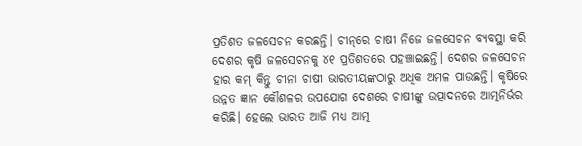ପ୍ରତିଶତ ଜଳସେଚନ କରଛନ୍ତି। ଚୀନ୍‌ରେ ଚାଷୀ ନିଜେ ଜଳସେଚନ ବ୍ୟବସ୍ଥା କରି ଦେଶର କୃଷି ଜଳସେଚନକୁ ୪୧ ପ୍ରତିଶତରେ ପହଞ୍ଚାଇଛନ୍ତି। ଦେଶର ଜଳସେଚନ ହାର କମ୍‌ କିନ୍ତୁ ଚୀନା ଚାଷୀ ଭାରତୀୟଙ୍କଠାରୁ ଅଧିକ ଅମଳ ପାଉଛନ୍ତି। କୃଷିରେ ଉନ୍ନତ ଜ୍ଞାନ କୌଶଳର ଉପଯୋଗ ଦେଶରେ ଚାଷୀଙ୍କୁ ଉତ୍ପାଦନରେ ଆତ୍ମନିର୍ଭର କରିଛି। ହେଲେ ଭାରତ ଆଜି ମଧ୍ୟ ଆତ୍ମ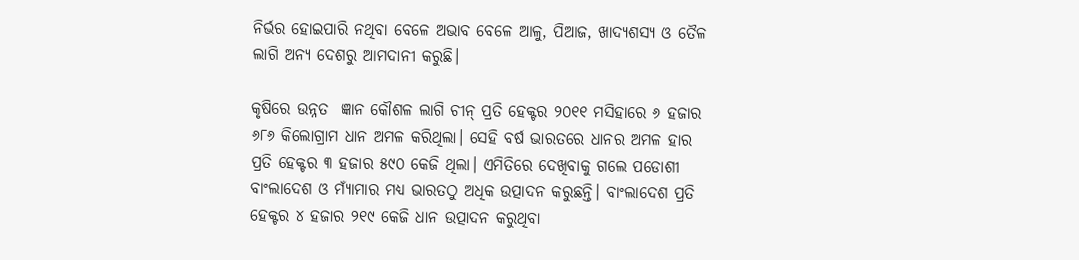ନିର୍ଭର ହୋଇପାରି ନଥିବା ବେଳେ ଅଭାବ ବେଳେ ଆଳୁ, ପିଆଜ, ଖାଦ୍ୟଶସ୍ୟ ଓ ତୈଳ ଲାଗି ଅନ୍ୟ ଦେଶରୁ ଆମଦାନୀ କରୁଛି।

କୃଷିରେ ଉନ୍ନତ  ଜ୍ଞାନ କୌଶଳ ଲାଗି ଚୀନ୍‌ ପ୍ରତି ହେକ୍ଟର ୨୦୧୧ ମସିହାରେ ୬ ହଜାର ୬୮୬ କିଲୋଗ୍ରାମ ଧାନ ଅମଳ କରିଥିଲା। ସେହି ବର୍ଷ ଭାରତରେ ଧାନର ଅମଳ ହାର ପ୍ରତି ହେକ୍ଟର ୩ ହଜାର ୫୯୦ କେଜି ଥିଲା। ଏମିତିରେ ଦେଖିବାକୁ ଗଲେ ପଡୋଶୀ ବାଂଲାଦେଶ ଓ ମ୍ୟାଁମାର ମଧ୍ୟ ଭାରତଠୁ ଅଧିକ ଉତ୍ପାଦନ କରୁଛନ୍ତି। ବାଂଲାଦେଶ ପ୍ରତି ହେକ୍ଟର ୪ ହଜାର ୨୧୯ କେଜି ଧାନ ଉତ୍ପାଦନ କରୁଥିବା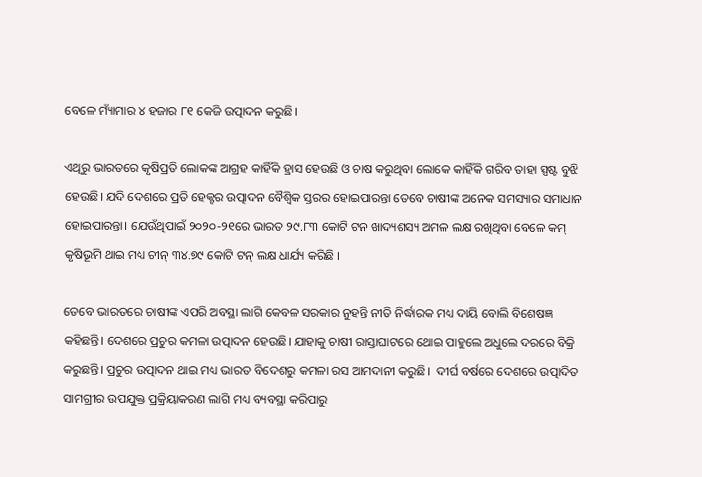ବେଳେ ମ୍ୟାଁମାର ୪ ହଜାର ୮୧ କେଜି ଉତ୍ପାଦନ କରୁଛି।

ଏଥିରୁ ଭାରତରେ କୃଷିପ୍ରତି ଲୋକଙ୍କ ଆଗ୍ରହ କାହିଁକି ହ୍ରାସ ହେଉଛି ଓ ଚାଷ କରୁଥିବା ଲୋକେ କାହିଁକି ଗରିବ ତାହା ସ୍ପଷ୍ଟ ବୁଝି ହେଉଛି। ଯଦି ଦେଶରେ ପ୍ରତି ହେକ୍ଟର ଉତ୍ପାଦନ ବୈଶ୍ୱିକ ସ୍ତରର ହୋଇପାରନ୍ତା ତେବେ ଚାଷୀଙ୍କ ଅନେକ ସମସ୍ୟାର ସମାଧାନ ହୋଇପାରନ୍ତା। ଯେଉଁଥିପାଇଁ ୨୦୨୦-୨୧ରେ ଭାରତ ୨୯.୮୩ କୋଟି ଟନ ଖାଦ୍ୟଶସ୍ୟ ଅମଳ ଲକ୍ଷ ରଖିଥିବା ବେଳେ କମ୍‌ କୃଷିଭୂମି ଥାଇ ମଧ୍ୟ ଚୀନ୍‌ ୩୪.୭୯ କୋଟି ଟନ୍‌ ଲକ୍ଷ ଧାର୍ଯ୍ୟ କରିଛି ।

ତେବେ ଭାରତରେ ଚାଷୀଙ୍କ ଏପରି ଅବସ୍ଥା ଲାଗି କେବଳ ସରକାର ନୁହନ୍ତି ନୀତି ନିର୍ଦ୍ଧାରକ ମଧ୍ୟ ଦାୟି ବୋଲି ବିଶେଷଜ୍ଞ କହିଛନ୍ତି। ଦେଶରେ ପ୍ରଚୁର କମଳା ଉତ୍ପାଦନ ହେଉଛି। ଯାହାକୁ ଚାଷୀ ରାସ୍ତାଘାଟରେ ଥୋଇ ପାହୁଲେ ଅଧୁଲେ ଦରରେ ବିକ୍ରି କରୁଛନ୍ତି। ପ୍ରଚୁର ଉତ୍ପାଦନ ଥାଇ ମଧ୍ୟ ଭାରତ ବିଦେଶରୁ କମଳା ରସ ଆମଦାନୀ କରୁଛି।  ଦୀର୍ଘ ବର୍ଷରେ ଦେଶରେ ଉତ୍ପାଦିତ ସାମଗ୍ରୀର ଉପଯୁକ୍ତ ପ୍ରକ୍ରିୟାକରଣ ଲାଗି ମଧ୍ୟ ବ୍ୟବସ୍ଥା କରିପାରୁ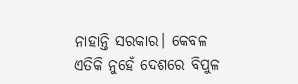ନାହାନ୍ତି ସରକାର। କେବଳ ଏତିକି ନୁହେଁ ଦେଶରେ ବିପୁଳ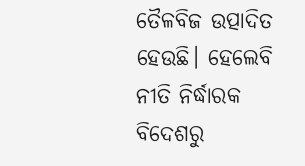ତୈଳବିଜ ଉତ୍ପାଦିତ ହେଉଛି। ହେଲେବି ନୀତି ନିର୍ଦ୍ଧାରକ ବିଦେଶରୁ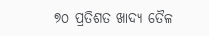୭୦ ପ୍ରତିଶତ ଖାଦ୍ୟ ତୈଳ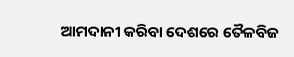ଆମଦାନୀ କରିବା ଦେଶରେ ତୈଳବିଜ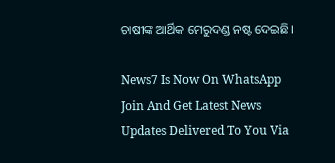ଚାଷୀଙ୍କ ଆର୍ଥିକ ମେରୁଦଣ୍ଡ ନଷ୍ଟ ଦେଇଛି।

News7 Is Now On WhatsApp Join And Get Latest News Updates Delivered To You Via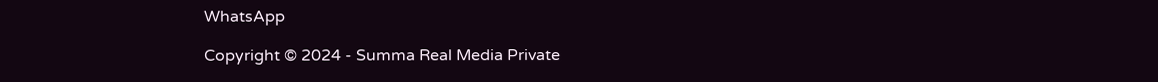WhatsApp

Copyright © 2024 - Summa Real Media Private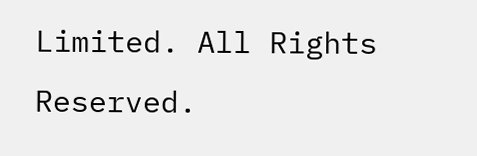Limited. All Rights Reserved.